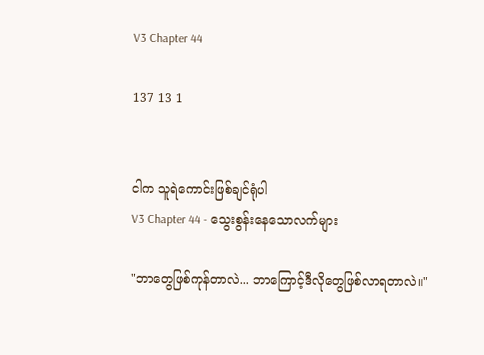V3 Chapter 44

137 13 1


ငါက သူရဲကောင်းဖြစ်ချင်ရုံပါ
V3 Chapter 44 - သွေးစွန်းနေသောလက်များ

"ဘာတွေဖြစ်ကုန်တာလဲ... ဘာကြောင့်ဒီလိုတွေဖြစ်လာရတာလဲ။"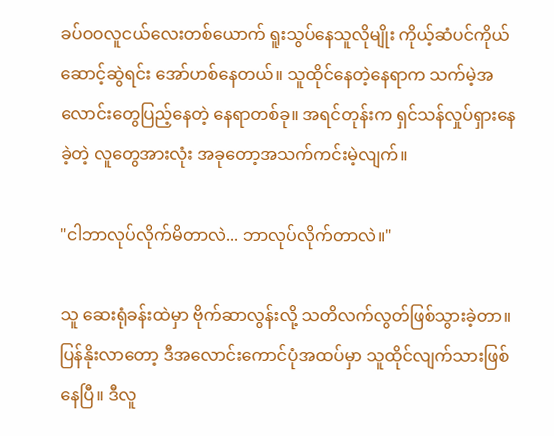ခပ်ဝဝလူငယ်လေးတစ်ယောက် ရူးသွပ်နေသူလိုမျိုး ကိုယ့်ဆံပင်ကိုယ်ဆောင့်ဆွဲရင်း အော်ဟစ်နေတယ်။ သူထိုင်နေတဲ့နေရာက သက်မဲ့အလောင်းတွေပြည့်နေတဲ့ နေရာတစ်ခု။ အရင်တုန်းက ရှင်သန်လှုပ်ရှားနေခဲ့တဲ့ လူတွေအားလုံး အခုတော့အသက်ကင်းမဲ့လျက်။

"ငါဘာလုပ်လိုက်မိတာလဲ... ဘာလုပ်လိုက်တာလဲ။"

သူ ဆေးရုံခန်းထဲမှာ ဗိုက်ဆာလွန်းလို့ သတိလက်လွတ်ဖြစ်သွားခဲ့တာ။ ပြန်နိုးလာတော့ ဒီအလောင်းကောင်ပုံအထပ်မှာ သူထိုင်လျက်သားဖြစ်နေပြီ။ ဒီလူ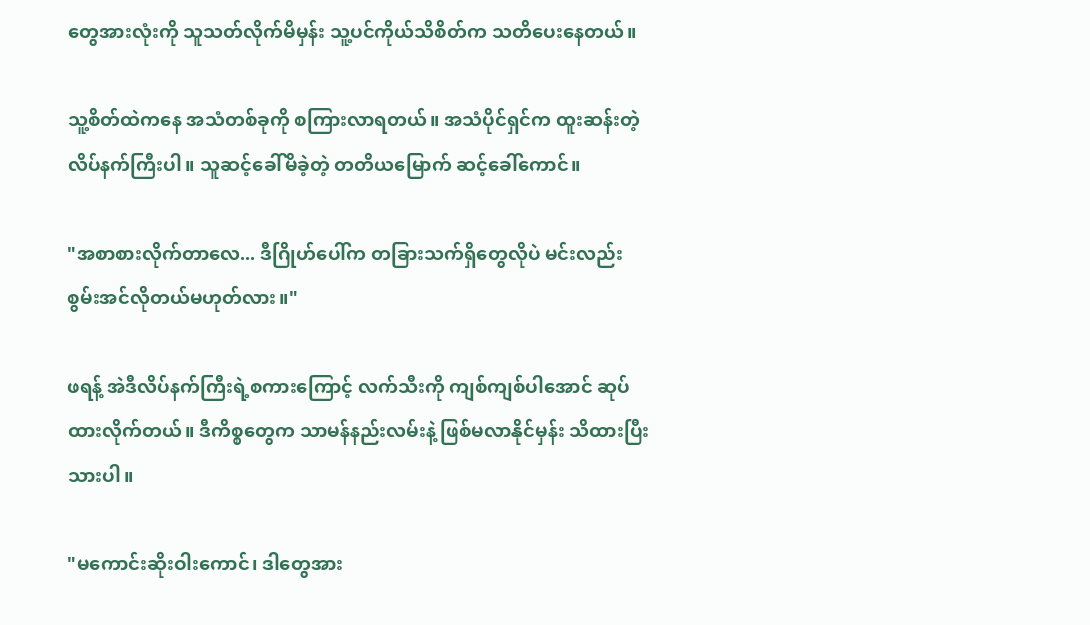တွေအားလုံးကို သူသတ်လိုက်မိမှန်း သူ့ပင်ကိုယ်သိစိတ်က သတိပေးနေတယ်။

သူ့စိတ်ထဲကနေ အသံတစ်ခုကို စကြားလာရတယ်။ အသံပိုင်ရှင်က ထူးဆန်းတဲ့ လိပ်နက်ကြီးပါ။ သူဆင့်ခေါ်မိခဲ့တဲ့ တတိယမြောက် ဆင့်ခေါ်ကောင်။

"အစာစားလိုက်တာလေ... ဒီဂြိုဟ်ပေါ်က တခြားသက်ရှိတွေလိုပဲ မင်းလည်း စွမ်းအင်လိုတယ်မဟုတ်လား။"

ဖရန့် အဲဒီလိပ်နက်ကြီးရဲ့စကားကြောင့် လက်သီးကို ကျစ်ကျစ်ပါအောင် ဆုပ်ထားလိုက်တယ်။ ဒီကိစ္စတွေက သာမန်နည်းလမ်းနဲ့ ဖြစ်မလာနိုင်မှန်း သိထားပြီးသားပါ။

"မကောင်းဆိုးဝါးကောင်၊ ဒါတွေအား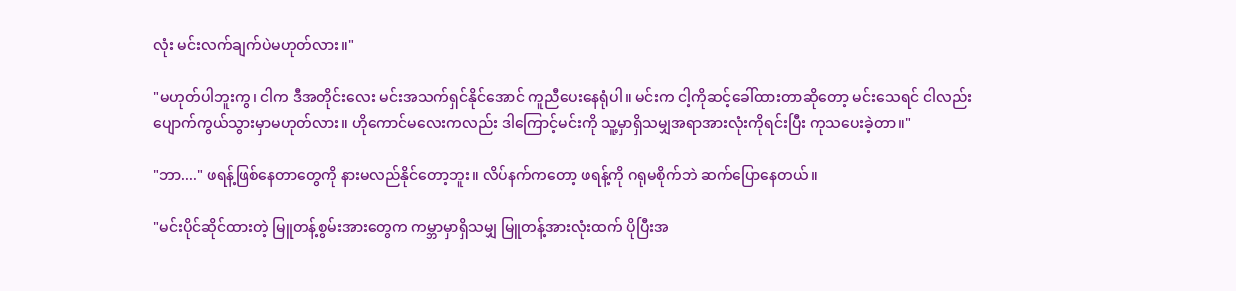လုံး မင်းလက်ချက်ပဲမဟုတ်လား။"

"မဟုတ်ပါဘူးကွ၊ ငါက ဒီအတိုင်းလေး မင်းအသက်ရှင်နိုင်အောင် ကူညီပေးနေရုံပါ။ မင်းက ငါ့ကိုဆင့်ခေါ်ထားတာဆိုတော့ မင်းသေရင် ငါလည်းပျောက်ကွယ်သွားမှာမဟုတ်လား။ ဟိုကောင်မလေးကလည်း ဒါကြောင့်မင်းကို သူ့မှာရှိသမျှအရာအားလုံးကိုရင်းပြီး ကုသပေးခဲ့တာ။"

"ဘာ...." ဖရန့်ဖြစ်နေတာတွေကို နားမလည်နိုင်တော့ဘူး။ လိပ်နက်ကတော့ ဖရန့်ကို ဂရုမစိုက်ဘဲ ဆက်ပြောနေတယ်။

"မင်းပိုင်ဆိုင်ထားတဲ့ မြူတန့်စွမ်းအားတွေက ကမ္ဘာမှာရှိသမျှ မြူတန့်အားလုံးထက် ပိုပြီးအ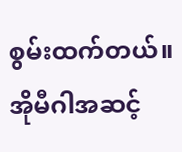စွမ်းထက်တယ်။ အိုမီဂါအဆင့်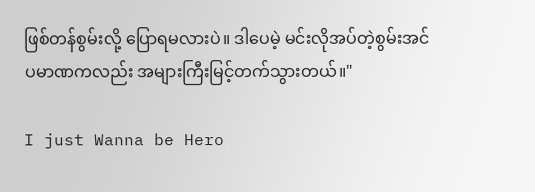ဖြစ်တန်စွမ်းလို့ ပြောရမလားပဲ။ ဒါပေမဲ့ မင်းလိုအပ်တဲ့စွမ်းအင်ပမာဏကလည်း အများကြီးမြင့်တက်သွားတယ်။"

I just Wanna be Hero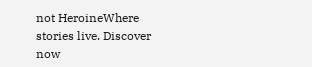not HeroineWhere stories live. Discover now